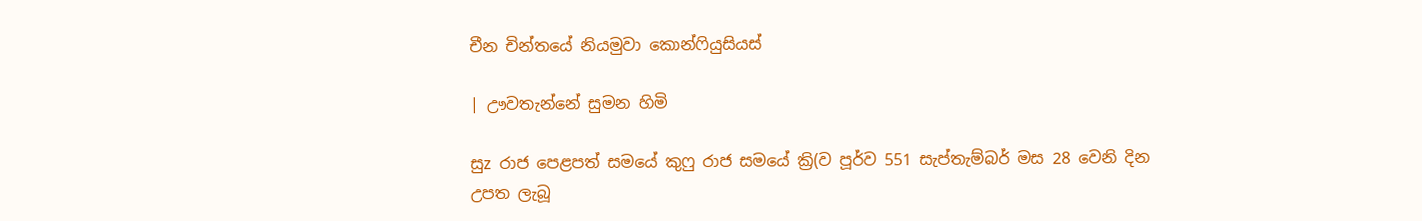චීන චින්තයේ නියමුවා කොන්ෆියුසියස්‌

| ඌවතැන්නේ සුමන හිමි

සුz රාජ පෙළපත් සමයේ කුෆු රාජ සමයේ ක්‍රි(ව පූර්ව 551 සැප්තැම්බර් මස 28 වෙනි දින උපත ලැබූ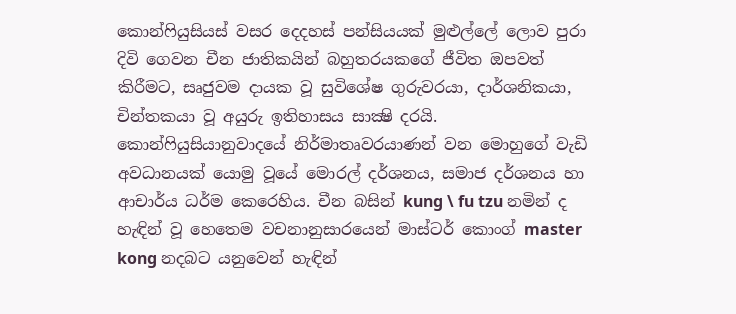කොන්ෆියුසියස්‌ වසර දෙදහස්‌ පන්සියයක්‌ මුළුල්ලේ ලොව පුරා දිවි ගෙවන චීන ජාතිකයින් බහුතරයකගේ ජීවිත ඔපවත් කිරීමට, සෘජුවම දායක වූ සුවිශේෂ ගුරුවරයා, දාර්ශනිකයා, චින්තකයා වූ අයුරු ඉතිහාසය සාක්‍ෂි දරයි. කොන්ෆියුසියානුවාදයේ නිර්මාතෘවරයාණන් වන මොහුගේ වැඩි අවධානයක්‌ යොමු වූයේ මොරල් දර්ශනය, සමාජ දර්ශනය හා ආචාර්ය ධර්ම කෙරෙහිය. චීන බසින් kung \ fu tzu නමින් ද හැඳින් වූ හෙතෙම වචනානුසාරයෙන් මාස්‌ටර් කොංග් master kong නදබට යනුවෙන් හැඳින්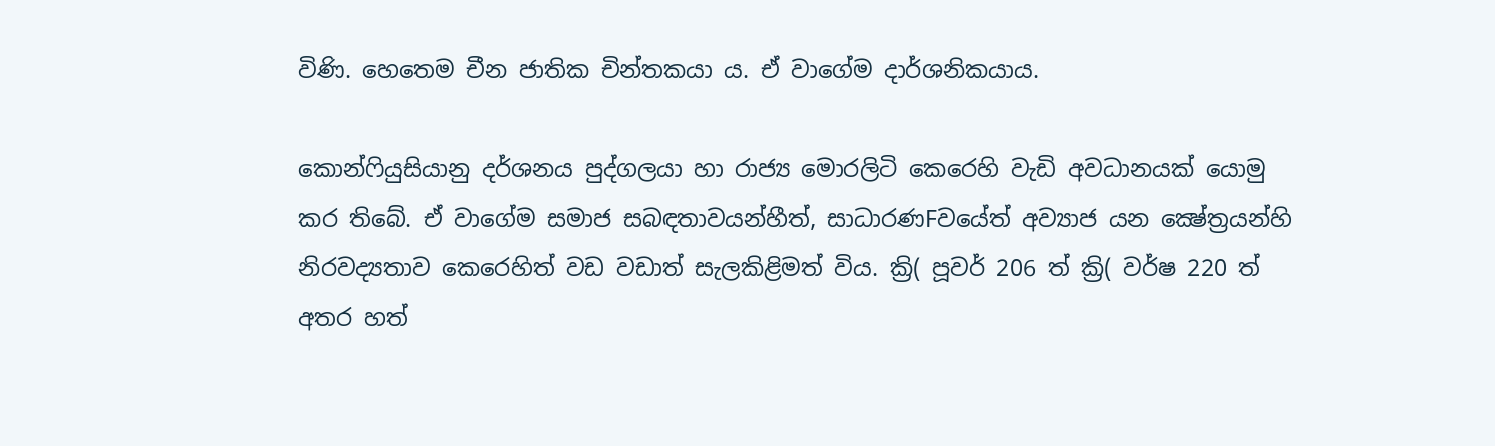විණි. හෙතෙම චීන ජාතික චින්තකයා ය. ඒ වාගේම දාර්ශනිකයාය.

කොන්ෆියුසියානු දර්ශනය පුද්ගලයා හා රාජ්‍ය මොරලිටි කෙරෙහි වැඩි අවධානයක්‌ යොමු කර තිබේ. ඒ වාගේම සමාජ සබඳතාවයන්හීත්, සාධාරණFවයේත් අව්‍යාජ යන ක්‍ෂේත්‍රයන්හි නිරවද්‍යතාව කෙරෙහිත් වඩ වඩාත් සැලකිළිමත් විය. ක්‍රි( පූවර් 206 ත් ක්‍රි( වර්ෂ 220 ත් අතර හත්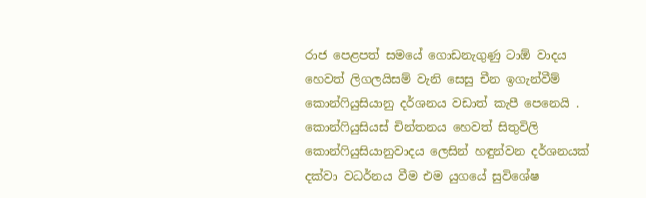රාජ පෙළපත් සමයේ ගොඩනැගුණු ටාඕ වාදය හෙවත් ලිගලයිසම් වැනි සෙසු චීන ඉගැන්වීම් කොන්ෆියුසියානු දර්ශනය වඩාත් කැපී පෙනෙයි . කොන්ෆියුසියස්‌ චින්තනය හෙවත් සිතුවිලි කොන්ෆියුසියානුවාදය ලෙසින් හඳුන්වන දර්ශනයක්‌ දක්‌වා වධර්නය වීම එම යුගයේ සුවිශේෂ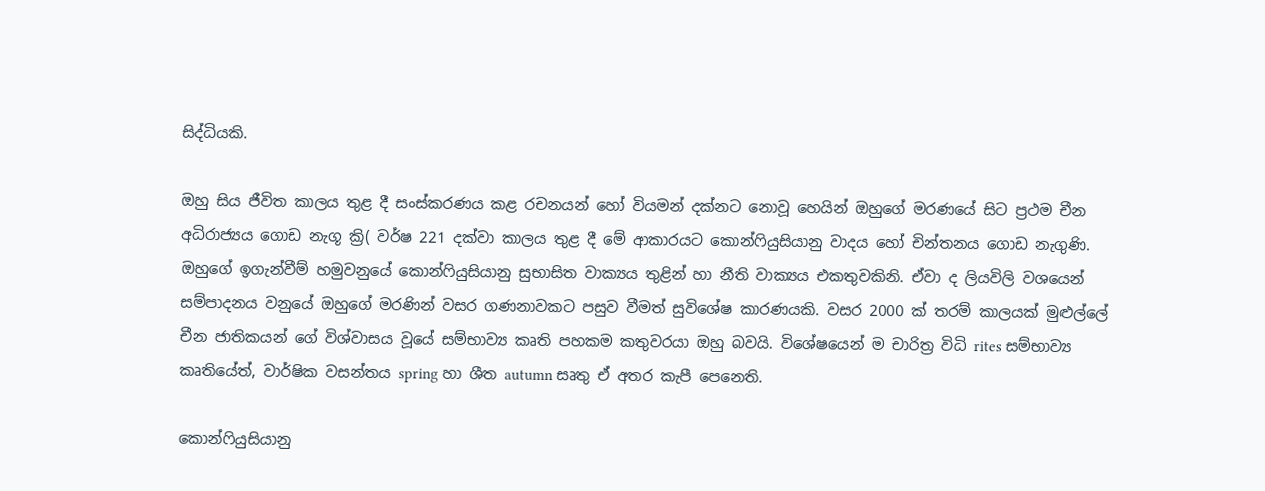සිද්ධියකි.

ඔහු සිය ජීවිත කාලය තුළ දී සංස්‌කරණය කළ රචනයන් හෝ වියමන් දක්‌නට නොවූ හෙයින් ඔහුගේ මරණයේ සිට ප්‍රථම චීන අධිරාජ්‍යය ගොඩ නැගූ ක්‍රි( වර්ෂ 221 දක්‌වා කාලය තුළ දී මේ ආකාරයට කොන්ෆියුසියානු වාදය හෝ චින්තනය ගොඩ නැගුණි. ඔහුගේ ඉගැන්වීම් හමුවනුයේ කොන්ෆියුසියානු සුභාසිත වාක්‍යය තුළින් හා නීති වාක්‍යය එකතුවකිනි. ඒවා ද ලියවිලි වශයෙන් සම්පාදනය වනුයේ ඔහුගේ මරණින් වසර ගණනාවකට පසුව වීමත් සුවිශේෂ කාරණයකි. වසර 2000 ක්‌ තරම් කාලයක්‌ මුළුල්ලේ චීන ජාතිකයන් ගේ විශ්වාසය වූයේ සම්භාව්‍ය කෘති පහකම කතුවරයා ඔහු බවයි. විශේෂයෙන් ම චාරිත්‍ර විධි rites සම්භාව්‍ය කෘතියේත්, වාර්ෂික වසන්තය spring හා ශීත autumn සෘතු ඒ අතර කැපී පෙනෙති.

කොන්ෆියුසියානු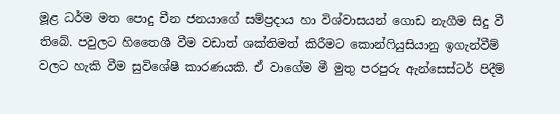මූළ ධර්ම මත පොදු චීන ජනයාගේ සම්ප්‍රදාය හා විශ්වාසයන් ගොඩ නැගීම සිදු වී තිබේ. පවුලට හිතෛශී වීම වඩාත් ශක්‌තිමත් කිරීමට කොන්ෆියුසියානු ඉගැන්වීම් වලට හැකි වීම සුවිශේෂී කාරණයකි. ඒ වාගේම මී මුතු පරපුරු ඇන්සෙස්‌ටර් පිදීම්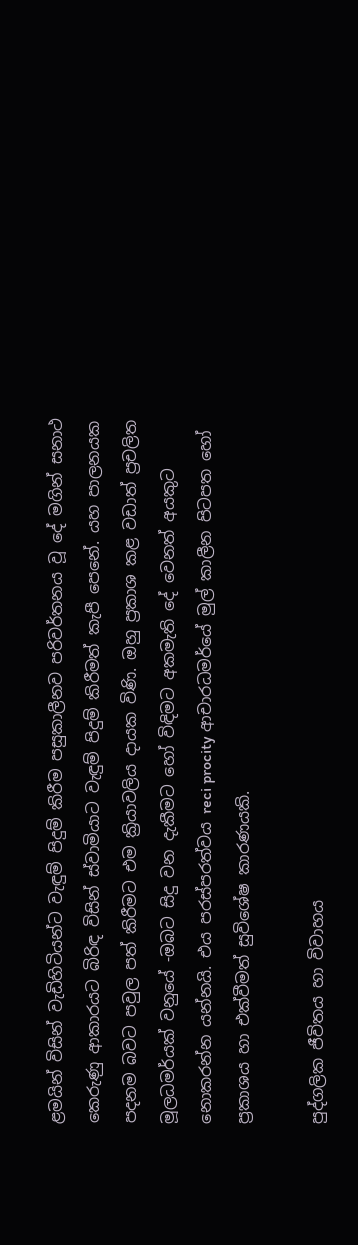ළමයින් විසින් වැඩිහිටියන්ට වැඳුම් පිදුම් කිරීම පසුකාලීනව පරිවර්තනය වූ දේ මගින් සනාථ කෙරුණු ආකාරයට බිරිඳ විසින් ස්‌වාමියාට වැඳුම් පිදුම් කිරීමත් කැපී පෙනේ. යහ පාලනයක පදනම බවට පවුල පත් කිරීමට එම ක්‍රියාවලිය දායක විණි. ඔහු ප්‍රකාශ කළ වඩාත් ප්‍රචලිත මූලධමර්යක්‌ වනුයේ -ඔබට සිදු වන දැකීමට හෝ විඳිමට අකමැති දේ වෙනත් අයකුට නොකරන්න යන්නයි. එය පරස්‌පරත්වය reci procity ආචාරධමර්යේ මුල් කාලීන පිටපත හෝ ප්‍රකාශය හා එක්‌වීමත් සුවිශේෂ කාරණයකි.

පුද්ගලික ජීවිතය හා විවාහය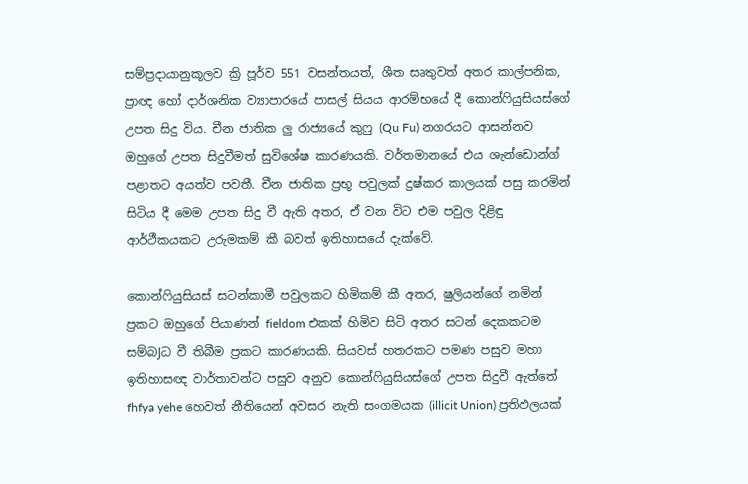සම්ප්‍රදායානුකූලව ක්‍රි පූර්ව 551 වසන්තයත්, ශීත සෘතුවත් අතර කාල්පනික, ප්‍රාඥ හෝ දාර්ශනික ව්‍යාපාරයේ පාසල් සියය ආරම්භයේ දී කොන්ෆියුසියස්‌ගේ උපත සිදු විය. චීන ජාතික ලු රාජ්‍යයේ කුෆු (Qu Fu) නගරයට ආසන්නව ඔහුගේ උපත සිදුවීමත් සුවිශේෂ කාරණයකි. වර්තමානයේ එය ශැන්ඩොන්ග් පළාතට අයත්ව පවතී. චීන ජාතික ප්‍රභූ පවුලක්‌ දුෂ්කර කාලයක්‌ පසු කරමින් සිටිය දී මෙම උපත සිදු වී ඇති අතර, ඒ වන විට එම පවුල දිළිඳු ආර්ථීකයකට උරුමකම් කී බවත් ඉතිහාසයේ දැක්‌වේ.

කොන්ෆියුසියස්‌ සටන්කාමී පවුලකට හිමිකම් කී අතර, ෂුලියන්ගේ නමින් ප්‍රකට ඔහුගේ පියාණන් fieldom එකක්‌ හිමිව සිටි අතර සටන් දෙකකටම සම්බJධ වී තිබීම ප්‍රකට කාරණයකි. සියවස්‌ හතරකට පමණ පසුව මහා ඉතිහාසඥ වාර්තාවන්ට පසුව අනුව කොන්ෆියුසියස්‌ගේ උපත සිදුවී ඇත්තේ fhfya yehe හෙවත් නීතියෙන් අවසර නැති සංගමයක (illicit Union) ප්‍රතිඵලයක්‌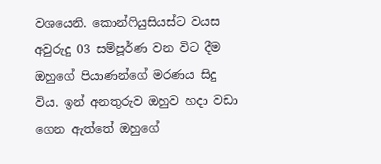වශයෙනි. කොන්ෆියුසියස්‌ට වයස අවුරුදු 03 සම්පූර්ණ වන විට දීම ඔහුගේ පියාණන්ගේ මරණය සිදු විය. ඉන් අනතුරුව ඔහුව හදා වඩා ගෙන ඇත්තේ ඔහුගේ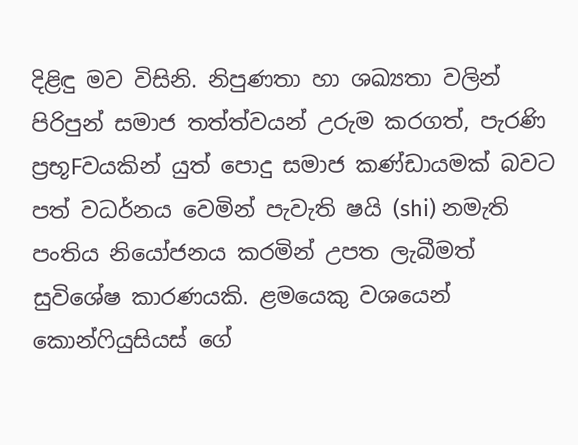දිළිඳු මව විසිනි. නිපුණතා හා ශඛ්‍යතා වලින් පිරිපුන් සමාජ තත්ත්වයන් උරුම කරගත්, පැරණි ප්‍රභූFවයකින් යුත් පොදු සමාජ කණ්‌ඩායමක්‌ බවට පත් වධර්නය වෙමින් පැවැති ෂයි (shi) නමැති පංතිය නියෝජනය කරමින් උපත ලැබීමත් සුවිශේෂ කාරණයකි. ළමයෙකු වශයෙන් කොන්ෆියුසියස්‌ ගේ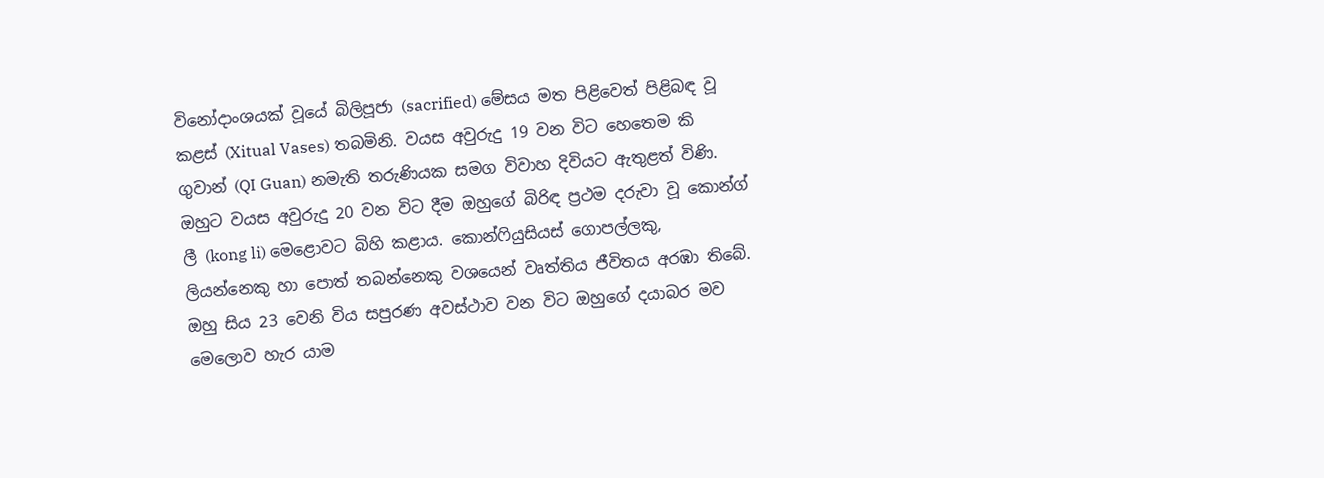විනෝදාංශයක්‌ වූයේ බිලිපූජා (sacrified) මේසය මත පිළිවෙත් පිළිබඳ වූ කළස්‌ (Xitual Vases) තබමිනි. වයස අවුරුදු 19 වන විට හෙතෙම කි ගුවාන් (QI Guan) නමැති තරුණියක සමග විවාහ දිවියට ඇතුළත් විණි. ඔහුට වයස අවුරුදු 20 වන විට දීම ඔහුගේ බිරිඳ ප්‍රථම දරුවා වූ කොන්ග් ලී (kong li) මෙළොවට බිහි කළාය. කොන්ෆියුසියස්‌ ගොපල්ලකු, ලියන්නෙකු හා පොත් තබන්නෙකු වශයෙන් වෘත්තිය ජීවිතය අරඹා තිබේ. ඔහු සිය 23 වෙනි විය සපුරණ අවස්‌ථාව වන විට ඔහුගේ දයාබර මව මෙලොව හැර යාම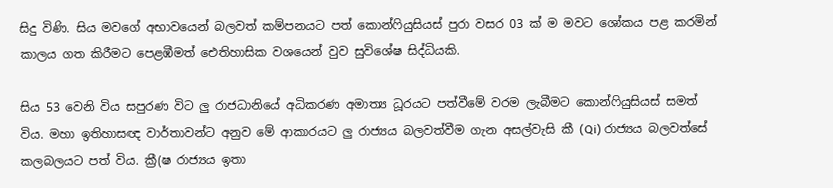සිදු විණි. සිය මවගේ අභාවයෙන් බලවත් කම්පනයට පත් කොන්ෆියුසියස්‌ පුරා වසර 03 ක්‌ ම මවට ශෝකය පළ කරමින් කාලය ගත කිරීමට පෙළඹීමත් ඓතිහාසික වශයෙන් වුව සුවිශේෂ සිද්ධියකි.

සිය 53 වෙනි විය සපුරණ විට ලු රාජධානියේ අධිකරණ අමාත්‍ය ධූරයට පත්වීමේ වරම ලැබීමට කොන්ෆියුසියස්‌ සමත් විය. මහා ඉතිහාසඥ වාර්තාවන්ට අනුව මේ ආකාරයට ලු රාජ්‍යය බලවත්වීම ගැන අසල්වැසි කී (Qi) රාජ්‍යය බලවත්සේ කලබලයට පත් විය. ක්‍රී(ෂ රාජ්‍යය ඉතා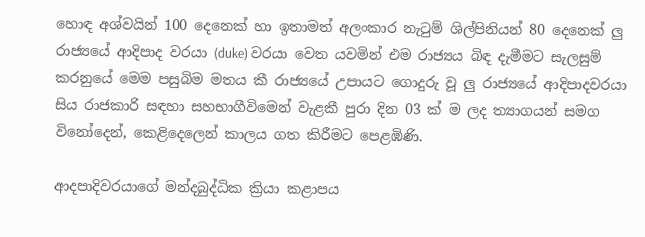හොඳ අශ්වයින් 100 දෙනෙක්‌ හා ඉතාමත් අලංකාර නැටුම් ශිල්පිනියන් 80 දෙනෙක්‌ ලු රාජ්‍යයේ ආදිපාද වරයා (duke) වරයා වෙත යවමින් එම රාජ්‍යය බිඳ දැමීමට සැලසුම් කරනුයේ මෙම පසුබිම මතය කී රාජ්‍යයේ උපායට ගොදුරු වූ ලු රාජ්‍යයේ ආදිපාදවරයා සිය රාජකාරි සඳහා සහභාගීවිමෙන් වැළකී පුරා දින 03 ක්‌ ම ලද ත්‍යාගයන් සමග විනෝදෙන්, කෙළිදෙලෙන් කාලය ගත කිරීමට පෙළඹිණි.

ආදපාදිවරයාගේ මන්දබුද්ධික ක්‍රියා කළාපය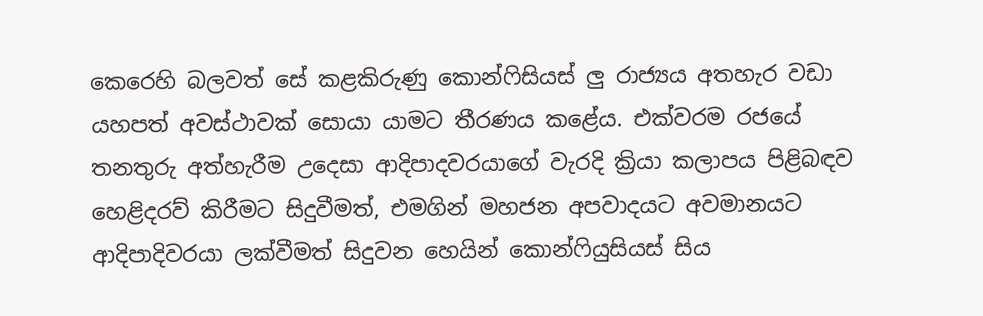කෙරෙහි බලවත් සේ කළකිරුණු කොන්ෆිසියස්‌ ලු රාජ්‍යය අතහැර වඩා යහපත් අවස්‌ථාවක්‌ සොයා යාමට තීරණය කළේය. එක්‌වරම රජයේ තනතුරු අත්හැරීම උදෙසා ආදිපාදවරයාගේ වැරදි ක්‍රියා කලාපය පිළිබඳව හෙළිදරව් කිරීමට සිදුවීමත්, එමගින් මහජන අපවාදයට අවමානයට ආදිපාදිවරයා ලක්‌වීමත් සිදුවන හෙයින් කොන්ෆියුසියස්‌ සිය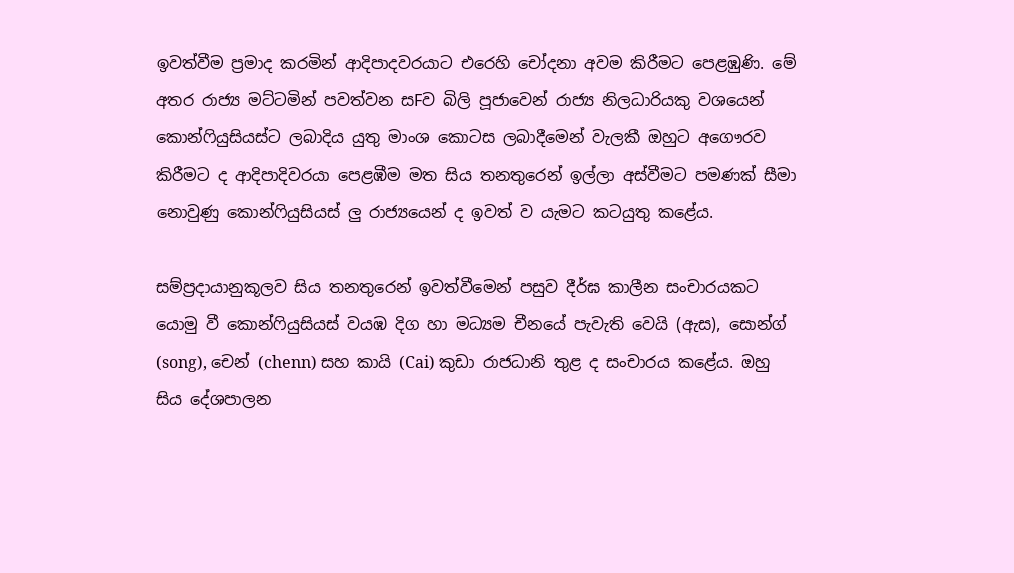ඉවත්වීම ප්‍රමාද කරමින් ආදිපාදවරයාට එරෙහි චෝදනා අවම කිරීමට පෙළඹුණි. මේ අතර රාජ්‍ය මට්‌ටමින් පවත්වන සFව බිලි පූජාවෙන් රාජ්‍ය නිලධාරියකු වශයෙන් කොන්ෆියුසියස්‌ට ලබාදිය යුතු මාංශ කොටස ලබාදීමෙන් වැලකී ඔහුට අගෞරව කිරීමට ද ආදිපාදිවරයා පෙළඹීම මත සිය තනතුරෙන් ඉල්ලා අස්‌වීමට පමණක්‌ සීමා නොවුණු කොන්ෆියුසියස්‌ ලු රාජ්‍යයෙන් ද ඉවත් ව යැමට කටයුතු කළේය.

සම්ප්‍රදායානුකූලව සිය තනතුරෙන් ඉවත්වීමෙන් පසුව දීර්ඝ කාලීන සංචාරයකට යොමු වී කොන්ෆියුසියස්‌ වයඹ දිග හා මධ්‍යම චීනයේ පැවැති වෙයි (ඇස), සොන්ග් (song), චෙන් (chenn) සහ කායි (Cai) කුඩා රාජධානි තුළ ද සංචාරය කළේය. ඔහු සිය දේශපාලන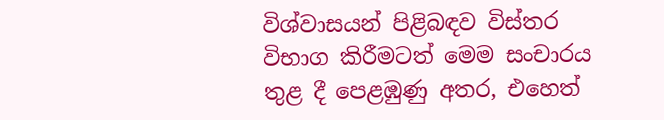විශ්වාසයන් පිළිබඳව විස්‌තර විභාග කිරීමටත් මෙම සංචාරය තුළ දී පෙළඹුණු අතර, එහෙත්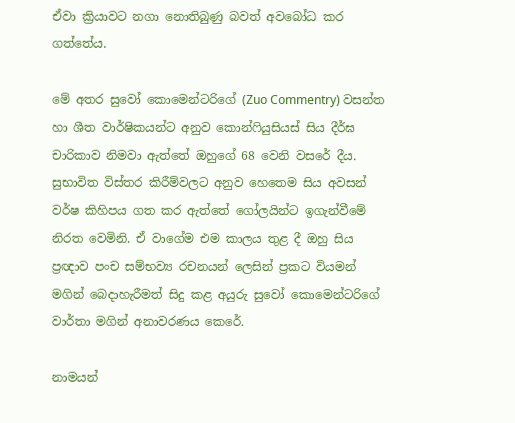ඒවා ක්‍රියාවට නගා නොතිබුණු බවත් අවබෝධ කර ගත්තේය.

මේ අතර සුවෝ කොමෙන්ටරිගේ (Zuo Commentry) වසන්ත හා ශීත වාර්ෂිකයන්ට අනුව කොන්ෆියුසියස්‌ සිය දීර්ඝ චාරිකාව නිමවා ඇත්තේ ඔහුගේ 68 වෙනි වසරේ දීය. සුභාවිත විස්‌තර කිරීම්වලට අනුව හෙතෙම සිය අවසන් වර්ෂ කිහිපය ගත කර ඇත්තේ ගෝලයින්ට ඉගැන්වීමේ නිරත වෙමිනි. ඒ වාගේම එම කාලය තුළ දී ඔහු සිය ප්‍රඥාව පංච සම්භව්‍ය රචනයන් ලෙසින් ප්‍රකට වියමන් මගින් බෙදාහැරීමත් සිදු කළ අයුරු සුවෝ කොමෙන්ටරිගේ වාර්තා මගින් අනාවරණය කෙරේ.

නාමයන්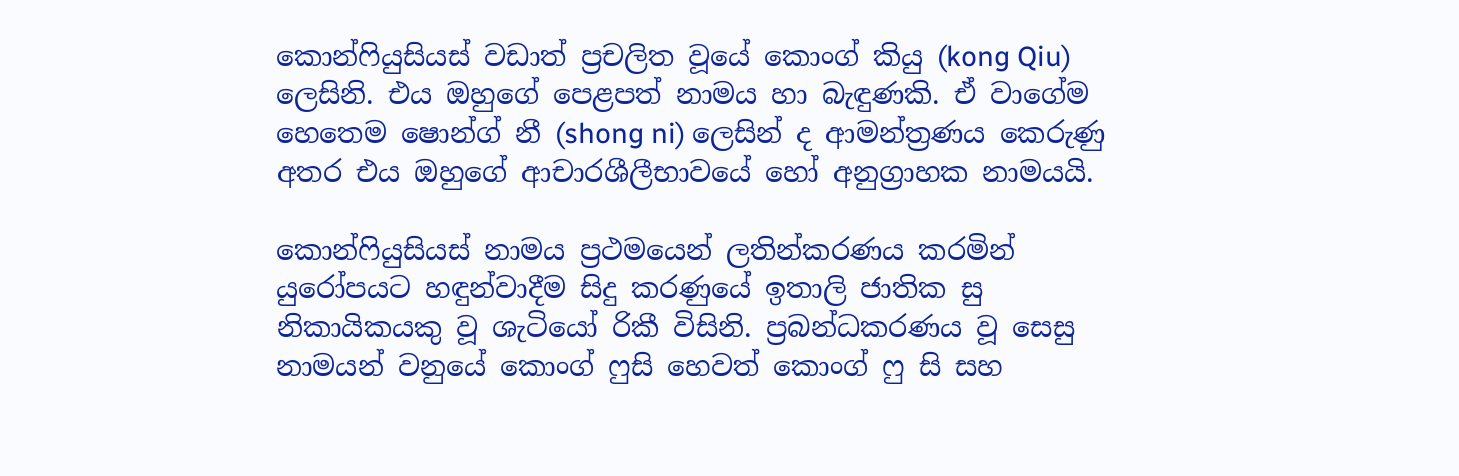කොන්ෆියුසියස්‌ වඩාත් ප්‍රචලිත වූයේ කොංග් කියු (kong Qiu) ලෙසිනි. එය ඔහුගේ පෙළපත් නාමය හා බැඳුණකි. ඒ වාගේම හෙතෙම ෂොන්ග් නී (shong ni) ලෙසින් ද ආමන්ත්‍රණය කෙරුණු අතර එය ඔහුගේ ආචාරශීලීභාවයේ හෝ අනුග්‍රාහක නාමයයි.

කොන්ෆියුසියස්‌ නාමය ප්‍රථමයෙන් ලතින්කරණය කරමින් යුරෝපයට හඳුන්වාදීම සිදු කරණුයේ ඉතාලි ජාතික සු නිකායිකයකු වූ ශැටියෝ රිකී විසිනි. ප්‍රබන්ධකරණය වූ සෙසු නාමයන් වනුයේ කොංග් ෆුසි හෙවත් කොංග් ෆු සි සහ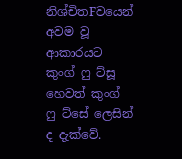නිශ්චිතFවයෙන් අවම වූ ආකාරයට කුංග් ෆු ට්‌සූ හෙවත් කුංග් ෆු ට්‌සේ ලෙසින් ද දැක්‌වේ.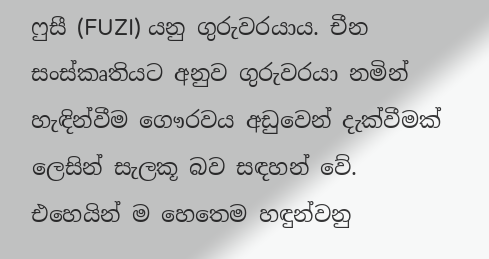ෆුසී (FUZI) යනු ගුරුවරයාය. චීන සංස්‌කෘතියට අනුව ගුරුවරයා නමින් හැඳින්වීම ගෞරවය අඩුවෙන් දැක්‌වීමක්‌ ලෙසින් සැලකූ බව සඳහන් වේ. එහෙයින් ම හෙතෙම හඳුන්වනු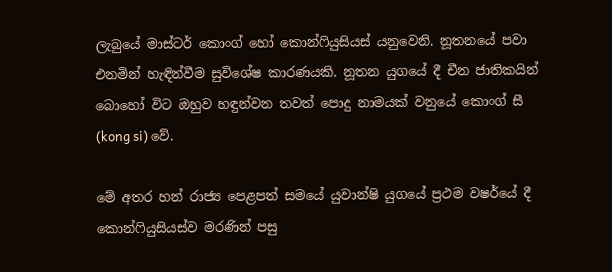ලැබුයේ මාස්‌ටර් කොංග් හෝ කොන්ෆියුසියස්‌ යනුවෙනි. නූතනයේ පවා එනමින් හැඳින්වීම සුවිශේෂ කාරණයකි. නූතන යුගයේ දී චීන ජාතිකයින් බොහෝ විට ඔහුව හඳුන්වන තවත් පොදු නාමයක්‌ වනුයේ කොංග් සී (kong si) වේ.

මේ අතර හන් රාජ්‍ය පෙළපත් සමයේ යුවාන්ෂි යුගයේ ප්‍රථම වෂර්යේ දී කොන්ෆියුසියස්‌ව මරණින් පසු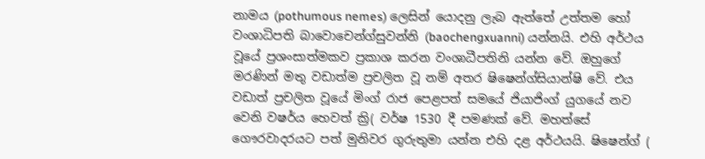නාමය (pothumous nemes) ලෙසින් යොදනු ලැබ ඇත්තේ උත්තම හෝ වංශාධිපති බාවොචෙන්ග්සුවන්නි (baochengxuanni) යන්නයි. එහි අර්ථය වූයේ ප්‍රශංසාත්මකව ප්‍රකාශ කරන වංශාධීපතිනි යන්න වේ. ඔහුගේ මරණින් මතු වඩාත්ම ප්‍රචලිත වූ නම් අතර ෂිෂෙන්ග්සියාන්ෂි වේ. එය වඩාත් ප්‍රචලිත වූයේ මිංග් රාජ පෙළපත් සමයේ ජියාජිංග් යුගයේ නව වෙනි වෂර්ය හෙවත් ක්‍රි( වර්ෂ 1530 දී පමණක්‌ වේ. මහත්සේ ගෞරවාදරයට පත් මුනිවර ගුරුතුමා යන්න එහි දළ අර්ථයයි. ෂිෂෙන්ග් (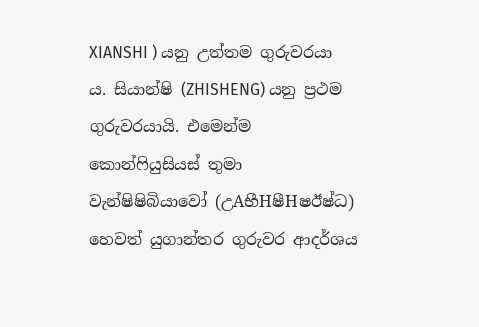XIANSHI ) යනු උත්තම ගුරුවරයා ය. සියාන්ෂි (ZHISHENG) යනු ප්‍රථම ගුරුවරයායි. එමෙන්ම කොන්ෆියුසියස්‌ තුමා වැන්ෂිෂිබියාවෝ (උAභීHෂීHෂඊෂ්ධ) හෙවත් යුගාන්තර ගුරුවර ආදර්ශය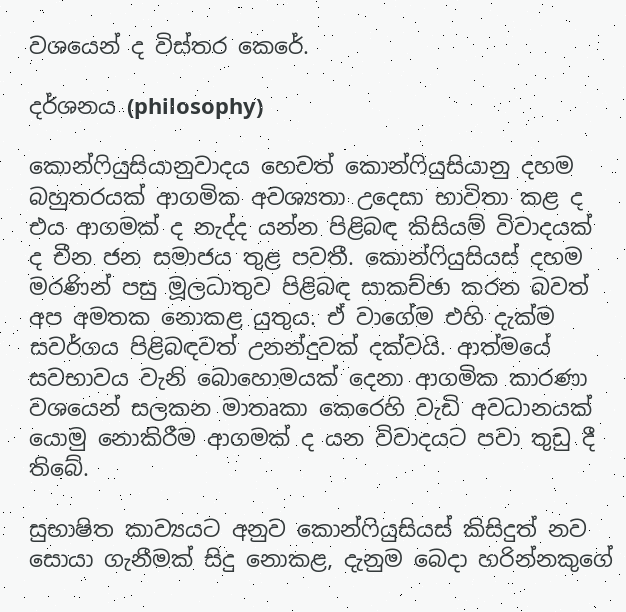වශයෙන් ද විස්‌තර කෙරේ.

දර්ශනය (philosophy)

කොන්ෆියුසියානුවාදය හෙවත් කොන්ෆියුසියානු දහම බහුතරයක්‌ ආගමික අවශ්‍යතා උදෙසා භාවිතා කළ ද එය ආගමක්‌ ද නැද්ද යන්න පිළිබඳ කිසියම් විවාදයක්‌ ද චීන ජන සමාජය තුළ පවතී. කොන්ෆියුසියස්‌ දහම මරණින් පසු මූලධාතුව පිළිබඳ සාකච්ඡා කරන බවත් අප අමතක නොකළ යුතුය. ඒ වාගේම එහි දැක්‌ම සවර්ගය පිළිබඳවත් උනන්දුවක්‌ දක්‌වයි. ආත්මයේ සවභාවය වැනි බොහොමයක්‌ දෙනා ආගමික කාරණා වශයෙන් සලකන මාතෘකා කෙරෙහි වැඩි අවධානයක්‌ යොමු නොකිරීම ආගමක්‌ ද යන විවාදයට පවා තුඩු දී තිබේ.

සුභාෂිත කාව්‍යයට අනුව කොන්ෆියුසියස්‌ කිසිදුත් නව සොයා ගැනීමක්‌ සිදු නොකළ, දැනුම බෙදා හරින්නකුගේ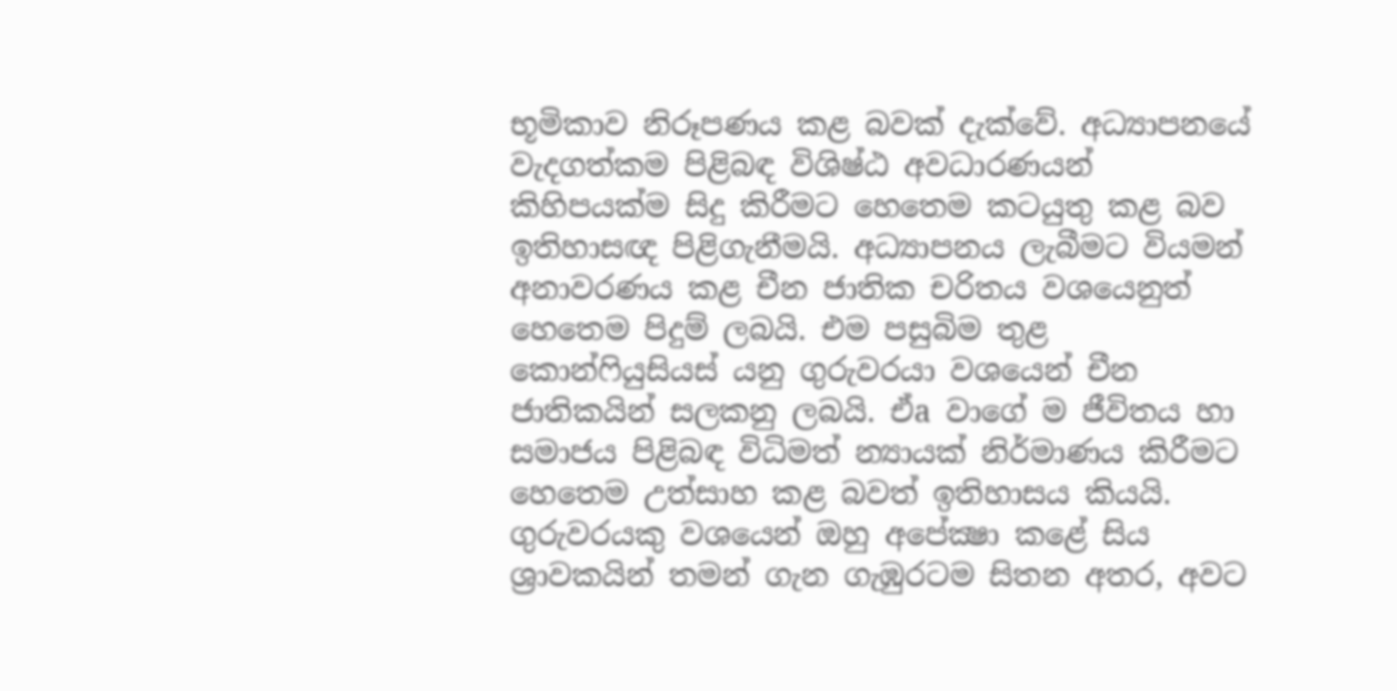භූමිකාව නිරූපණය කළ බවක්‌ දැක්‌වේ. අධ්‍යාපනයේ වැදගත්කම පිළිබඳ විශිෂ්ඨ අවධාරණයන් කිහිපයක්‌ම සිදු කිරීමට හෙතෙම කටයුතු කළ බව ඉතිහාසඥ පිළිගැනීමයි. අධ්‍යාපනය ලැබීමට වියමන් අනාවරණය කළ චීන ජාතික චරිතය වශයෙනුත් හෙතෙම පිදුම් ලබයි. එම පසුබිම තුළ කොන්ෆියුසියස්‌ යනු ගුරුවරයා වශයෙන් චීන ජාතිකයින් සලකනු ලබයි. ඒa වාගේ ම ජීවිතය හා සමාජය පිළිබඳ විධිමත් න්‍යායක්‌ නිර්මාණය කිරීමට හෙතෙම උත්සාහ කළ බවත් ඉතිහාසය කියයි. ගුරුවරයකු වශයෙන් ඔහු අපේක්‍ෂා කළේ සිය ශ්‍රාවකයින් තමන් ගැන ගැඹුරටම සිතන අතර, අවට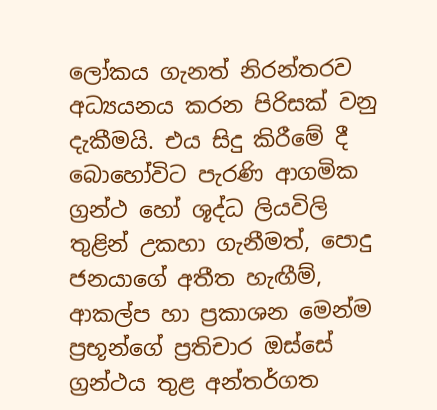ලෝකය ගැනත් නිරන්තරව අධ්‍යයනය කරන පිරිසක්‌ වනු දැකීමයි. එය සිදු කිරීමේ දී බොහෝවිට පැරණි ආගමික ග්‍රන්ථ හෝ ශූද්ධ ලියවිලි තුළින් උකහා ගැනීමත්, පොදු ජනයාගේ අතීත හැඟීම්, ආකල්ප හා ප්‍රකාශන මෙන්ම ප්‍රභූන්ගේ ප්‍රතිචාර ඔස්‌සේ ග්‍රන්ථය තුළ අන්තර්ගත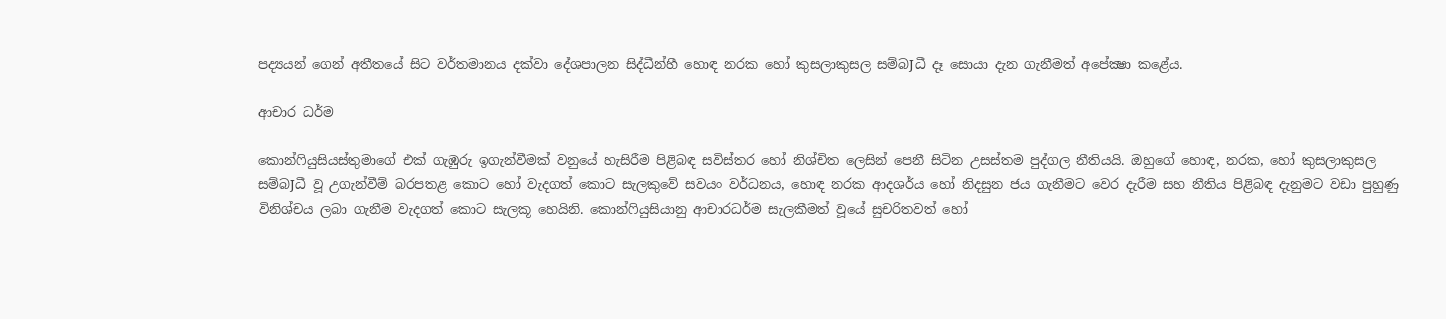පද්‍යයන් ගෙන් අතීතයේ සිට වර්තමානය දක්‌වා දේශපාලන සිද්ධීන්හී හොඳ නරක හෝ කුසලාකුසල සම්බJධී දෑ සොයා දැන ගැනීමත් අපේක්‍ෂා කළේය.

ආචාර ධර්ම

කොන්ෆියුසියස්‌තුමාගේ එක්‌ ගැඹුරු ඉගැන්වීමක්‌ වනුයේ හැසිරීම පිළිබඳ සවිස්‌තර හෝ නිශ්චිත ලෙසින් පෙනී සිටින උසස්‌තම පුද්ගල නීතියයි. ඔහුගේ හොඳ, නරක, හෝ කුසලාකුසල සම්බJධී වූ උගැන්වීම් බරපතළ කොට හෝ වැදගත් කොට සැලකුවේ සවයං වර්ධනය, හොඳ නරක ආදශර්ය හෝ නිදසුන ජය ගැනීමට වෙර දැරීම සහ නීතිය පිළිබඳ දැනුමට වඩා පුහුණු විනිශ්චය ලබා ගැනීම වැදගත් කොට සැලකූ හෙයිනි. කොන්ෆියුසියානු ආචාරධර්ම සැලකීමත් වූයේ සුචරිතවත් හෝ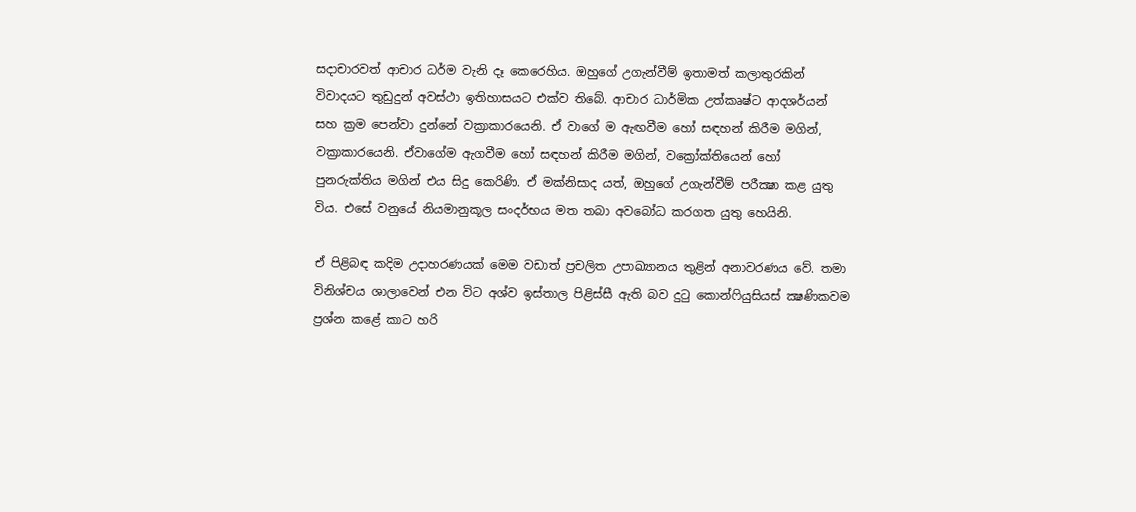සදාචාරවත් ආචාර ධර්ම වැනි දෑ කෙරෙහිය. ඔහුගේ උගැන්වීම් ඉතාමත් කලාතුරකින් විවාදයට තුඩුදුන් අවස්‌ථා ඉතිහාසයට එක්‌ව තිබේ. ආචාර ධාර්මික උත්කෘෂ්ට ආදශර්යන් සහ ක්‍රම පෙන්වා දුන්නේ වක්‍රාකාරයෙනි. ඒ වාගේ ම ඇඟවීම හෝ සඳහන් කිරීම මගින්, වක්‍රාකාරයෙනි. ඒවාගේම ඇගවීම හෝ සඳහන් කිරීම මගින්, වක්‍රෝක්‌තියෙන් හෝ පුනරුක්‌තිය මගින් එය සිදු කෙරිණි. ඒ මක්‌නිසාද යත්, ඔහුගේ උගැන්වීම් පරීක්‍ෂා කළ යුතු විය. එසේ වනුයේ නියමානුකූල සංදර්භය මත තබා අවබෝධ කරගත යුතු හෙයිනි.

ඒ පිළිබඳ කදිම උදාහරණයක්‌ මෙම වඩාත් ප්‍රචලිත උපාඛ්‍යානය තුළින් අනාවරණය වේ. තමා විනිශ්චය ශාලාවෙන් එන විට අශ්ව ඉස්‌තාල පිළිස්‌සී ඇති බව දුටු කොන්ෆියුසියස්‌ ක්‍ෂණිකවම ප්‍රශ්න කළේ කාට හරි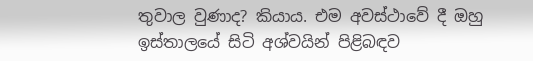තුවාල වුණාද? කියාය. එම අවස්‌ථාවේ දී ඔහු ඉස්‌තාලයේ සිටි අශ්වයින් පිළිබඳව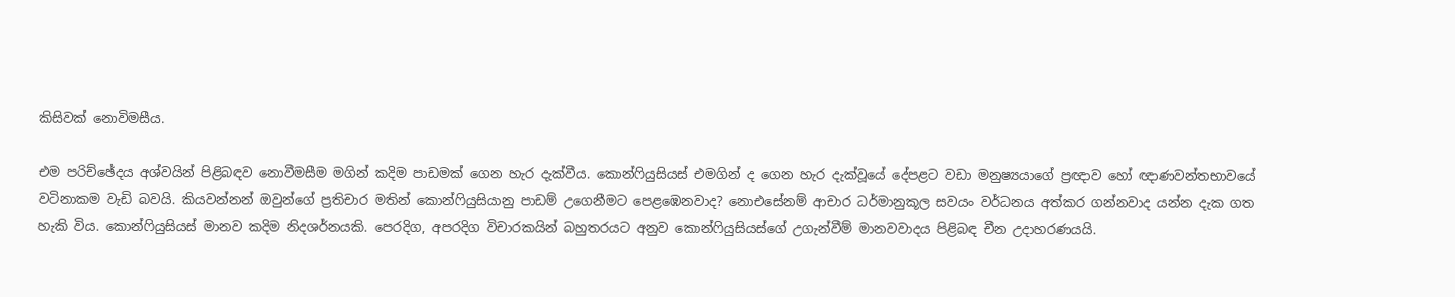කිසිවක්‌ නොවිමසීය.

එම පරිච්ඡේදය අශ්වයින් පිළිබඳව නොවීමසීම මගින් කදිම පාඩමක්‌ ගෙන හැර දැක්‌වීය. කොන්ෆියුසියස්‌ එමගින් ද ගෙන හැර දැක්‌වූයේ දේපළට වඩා මනුෂ්‍යයාගේ ප්‍රඥාව හෝ ඥාණවන්තභාවයේ වටිනාකම වැඩි බවයි. කියවන්නන් ඔවුන්ගේ ප්‍රතිචාර මතින් කොන්ෆියුසියානු පාඩම් උගෙනීමට පෙළඹෙනවාද? නොඑසේනම් ආචාර ධර්මානුකූල සවයං වර්ධනය අත්කර ගන්නවාද යන්න දැක ගත හැකි විය. කොන්ෆියුසියස්‌ මානව කදිම නිදශර්නයකි. පෙරදිග, අපරදිග විචාරකයින් බහුතරයට අනුව කොන්ෆියුසියස්‌ගේ උගැන්වීම් මානවවාදය පිළිබඳ චීන උදාහරණයයි.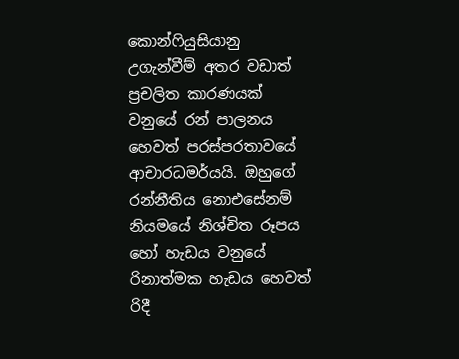කොන්ෆියුසියානු උගැන්වීම් අතර වඩාත් ප්‍රචලිත කාරණයක්‌ වනුයේ රන් පාලනය හෙවත් පරස්‌පරතාවයේ ආචාරධමර්යයි. ඔහුගේ රන්නීතිය නොඑසේනම් නියමයේ නිශ්චිත රූපය හෝ හැඩය වනුයේ රිනාත්මක හැඩය හෙවත් රිදී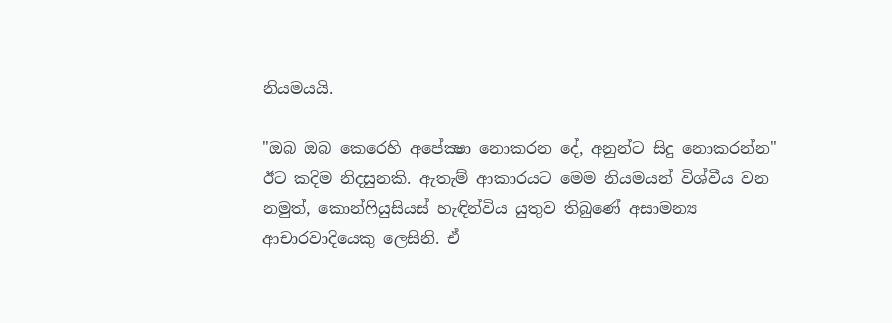නියමයයි.

"ඔබ ඔබ කෙරෙහි අපේක්‍ෂා නොකරන දේ, අනුන්ට සිදු නොකරන්න" ඊට කදිම නිදසුනකි. ඇතැම් ආකාරයට මෙම නියමයන් විශ්වීය වන නමුත්, කොන්ෆියුසියස්‌ හැඳින්විය යුතුව තිබුණේ අසාමන්‍ය ආචාරවාදියෙකු ලෙසිනි. ඒ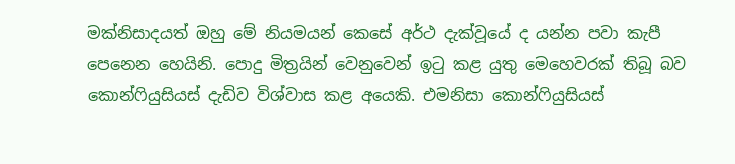මක්‌නිසාදයත් ඔහු මේ නියමයන් කෙසේ අර්ථ දැක්‌වූයේ ද යන්න පවා කැපී පෙනෙන හෙයිනි. පොදු මිත්‍රයින් වෙනුවෙන් ඉටු කළ යුතු මෙහෙවරක්‌ තිබූ බව කොන්ෆියුසියස්‌ දැඩිව විශ්වාස කළ අයෙකි. එමනිසා කොන්ෆියුසියස්‌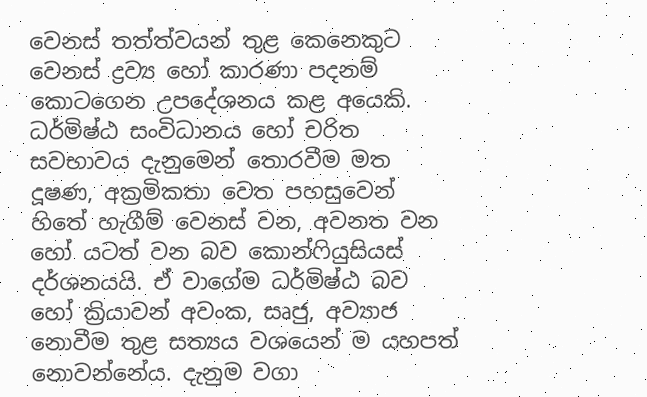වෙනස්‌ තත්ත්වයන් තුළ කෙනෙකුට වෙනස්‌ ද්‍රව්‍ය හෝ කාරණා පදනම් කොටගෙන උපදේශනය කළ අයෙකි. ධර්මිෂ්ඨ සංවිධානය හෝ චරිත සවභාවය දැනුමෙන් තොරවීම මත දූෂණ, අක්‍රමිකතා වෙත පහසුවෙන් හිතේ හැගීම් වෙනස්‌ වන, අවනත වන හෝ යටත් වන බව කොන්ෆියුසියස්‌ දර්ශනයයි. ඒ වාගේම ධර්මිෂ්ඨ බව හෝ ක්‍රියාවන් අවංක, සෘජු, අව්‍යාජ නොවීම තුළ සත්‍යය වශයෙන් ම යහපත් නොවන්නේය. දැනුම වගා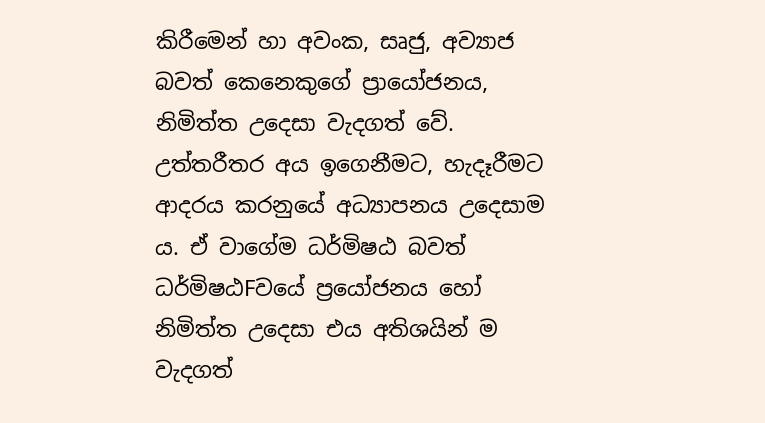කිරීමෙන් හා අවංක, සෘජු, අව්‍යාජ බවත් කෙනෙකුගේ ප්‍රායෝජනය, නිමිත්ත උදෙසා වැදගත් වේ. උත්තරීතර අය ඉගෙනීමට, හැදෑරීමට ආදරය කරනුයේ අධ්‍යාපනය උදෙසාම ය. ඒ වාගේම ධර්මිෂඨ බවත් ධර්මිෂඨFවයේ ප්‍රයෝජනය හෝ නිමිත්ත උදෙසා එය අතිශයින් ම වැදගත්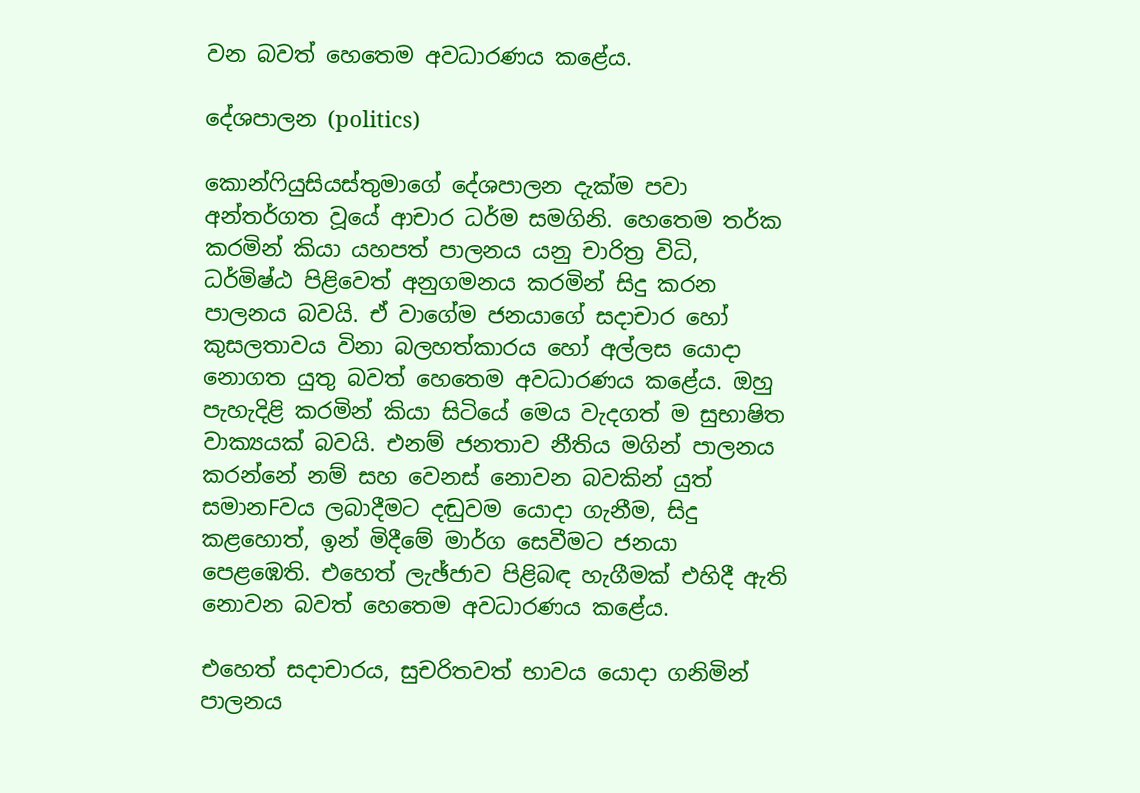වන බවත් හෙතෙම අවධාරණය කළේය.

දේශපාලන (politics)

කොන්ෆියුසියස්‌තුමාගේ දේශපාලන දැක්‌ම පවා අන්තර්ගත වූයේ ආචාර ධර්ම සමගිනි. හෙතෙම තර්ක කරමින් කියා යහපත් පාලනය යනු චාරිත්‍ර විධි, ධර්මිෂ්ඨ පිළිවෙත් අනුගමනය කරමින් සිදු කරන පාලනය බවයි. ඒ වාගේම ජනයාගේ සදාචාර හෝ කුසලතාවය විනා බලහත්කාරය හෝ අල්ලස යොදා නොගත යුතු බවත් හෙතෙම අවධාරණය කළේය. ඔහු පැහැදිළි කරමින් කියා සිටියේ මෙය වැදගත් ම සුභාෂිත වාක්‍යයක්‌ බවයි. එනම් ජනතාව නීතිය මගින් පාලනය කරන්නේ නම් සහ වෙනස්‌ නොවන බවකින් යුත් සමානFවය ලබාදීමට දඬුවම යොදා ගැනීම, සිදු කළහොත්, ඉන් මිදීමේ මාර්ග සෙවීමට ජනයා පෙළඹෙති. එහෙත් ලැඡ්ජාව පිළිබඳ හැගීමක්‌ එහිදී ඇති නොවන බවත් හෙතෙම අවධාරණය කළේය.

එහෙත් සදාචාරය, සුචරිතවත් භාවය යොදා ගනිමින් පාලනය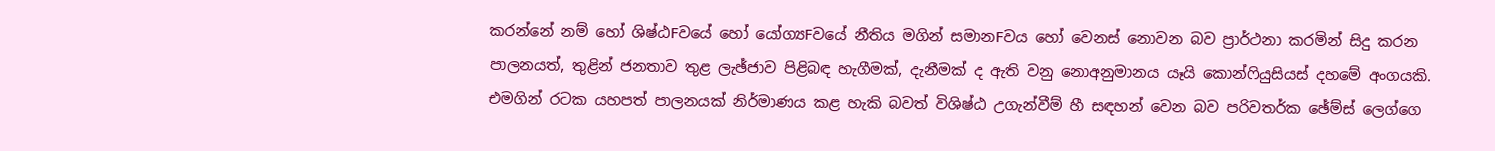කරන්නේ නම් හෝ ශිෂ්ඨFවයේ හෝ යෝග්‍යFවයේ නීතිය මගින් සමානFවය හෝ වෙනස්‌ නොවන බව ප්‍රාර්ථනා කරමින් සිදු කරන පාලනයත්, තුළින් ජනතාව තුළ ලැඡ්ජාව පිළිබඳ හැගීමක්‌, දැනීමක්‌ ද ඇති වනු නොඅනුමානය යෑයි කොන්ෆියුසියස්‌ දහමේ අංගයකි. එමගින් රටක යහපත් පාලනයක්‌ නිර්මාණය කළ හැකි බවත් විශිෂ්ඨ උගැන්වීම් හී සඳහන් වෙන බව පරිවතර්ක ඡේම්ස්‌ ලෙග්ගෙ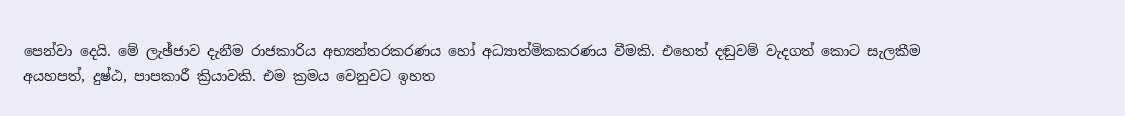පෙන්වා දෙයි. මේ ලැඡ්ජාව දැනීම රාජකාරිය අභ්‍යන්තරකරණය හෝ අධ්‍යාත්මිකකරණය වීමකි. එහෙත් දඬුවම් වැදගත් කොට සැලකීම අයහපත්, දුෂ්ඨ, පාපකාරී ක්‍රියාවකි. එම ක්‍රමය වෙනුවට ඉහත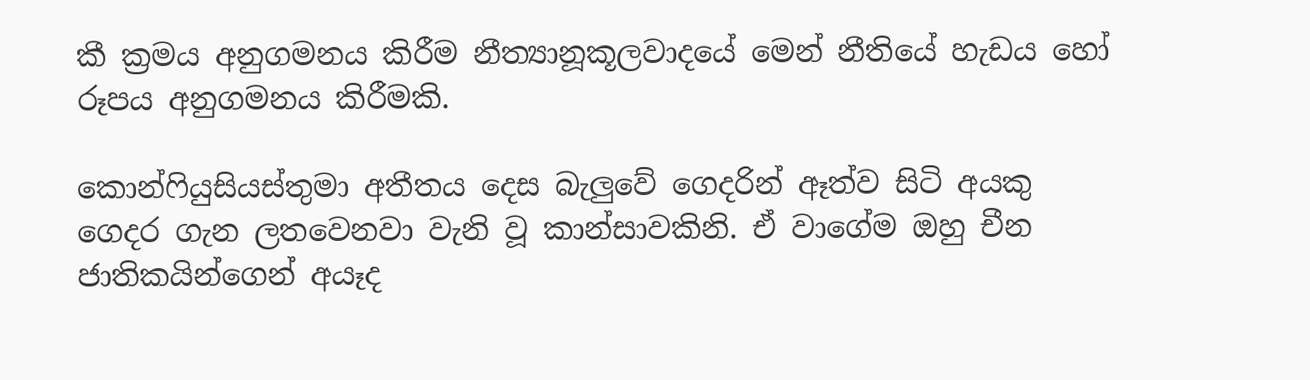කී ක්‍රමය අනුගමනය කිරීම නීත්‍යානූකූලවාදයේ මෙන් නීතියේ හැඩය හෝ රූපය අනුගමනය කිරීමකි.

කොන්ෆියුසියස්‌තුමා අතීතය දෙස බැලුවේ ගෙදරින් ඈත්ව සිටි අයකු ගෙදර ගැන ලතවෙනවා වැනි වූ කාන්සාවකිනි. ඒ වාගේම ඔහු චීන ජාතිකයින්ගෙන් අයෑද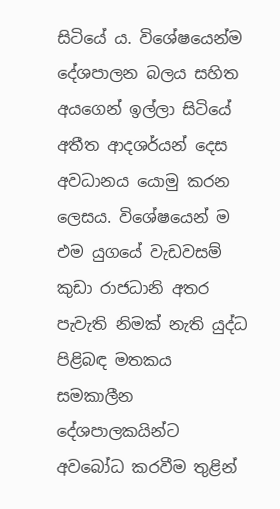සිටියේ ය. විශේෂයෙන්ම දේශපාලන බලය සහිත අයගෙන් ඉල්ලා සිටියේ අතීත ආදශර්යන් දෙස අවධානය යොමු කරන ලෙසය. විශේෂයෙන් ම එම යුගයේ වැඩවසම් කුඩා රාජධානි අතර පැවැති නිමක්‌ නැති යුද්ධ පිළිබඳ මතකය සමකාලීන දේශපාලකයින්ට අවබෝධ කරවීම තුළින්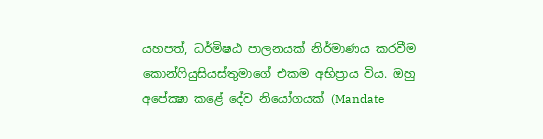යහපත්, ධර්මිෂඨ පාලනයක්‌ නිර්මාණය කරවීම කොන්ෆියුසියස්‌තුමාගේ එකම අභිප්‍රාය විය. ඔහු අපේක්‍ෂා කළේ දේව නියෝගයක්‌ (Mandate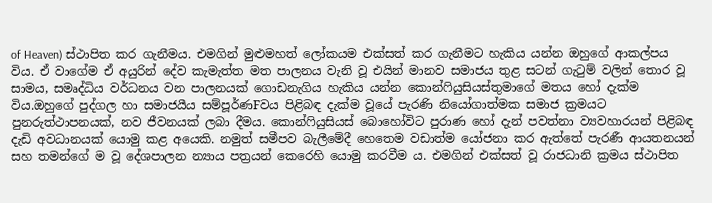of Heaven) ස්‌ථාපිත කර ගැනීමය. එමගින් මුළුමහත් ලෝකයම එක්‌සත් කර ගැනීමට හැකිය යන්න ඔහුගේ ආකල්පය විය. ඒ වාගේම ඒ අයුරින් දේව කැමැත්ත මත පාලනය වැනි වූ එයින් මානව සමාජය තුළ සටන් ගැටුම් වලින් තොර වූ සාමය, සමෘද්ධිය වර්ධනය වන පාලනයක්‌ ගොඩනැගිය හැකිය යන්න කොන්ෆියුසියස්‌තුමාගේ මතය හෝ දැක්‌ම විය.ඔහුගේ පුද්ගල හා සමාජයීය සම්පූර්ණFවය පිළිබඳ දැක්‌ම වූයේ පැරණි නියෝගාත්මක සමාජ ක්‍රමයට පුනරුත්ථාපනයක්‌, නව ජීවනයක්‌ ලබා දීමය. කොන්ෆියුසියස්‌ බොහෝවිට පුරාණ හෝ දැන් පවත්නා ව්‍යවහාරයන් පිළිබඳ දැඩි අවධානයක්‌ යොමු කළ අයෙකි. නමුත් සමීපව බැලීමේදී හෙතෙම වඩාත්ම යෝජනා කර ඇත්තේ පැරණී ආයතනයන් සහ තමන්ගේ ම වූ දේශපාලන න්‍යාය පත්‍රයන් කෙරෙහි යොමු කරවීම ය. එමගින් එක්‌සත් වූ රාජධානි ක්‍රමය ස්‌ථාපිත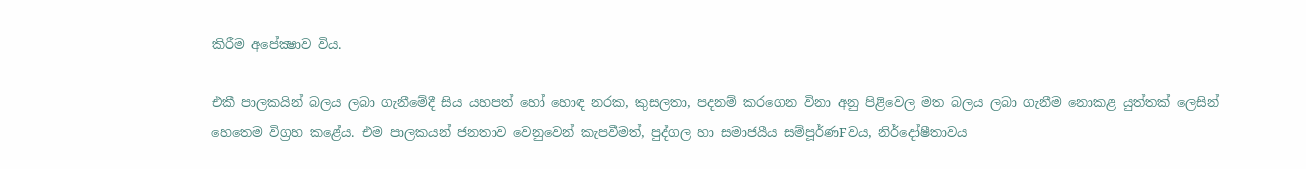කිරීම අපේක්‍ෂාව විය.

එකී පාලකයින් බලය ලබා ගැනීමේදී සිය යහපත් හෝ හොඳ නරක, කුසලතා, පදනම් කරගෙන විනා අනු පිළිවෙල මත බලය ලබා ගැනීම නොකළ යුත්තක්‌ ලෙසින් හෙතෙම විග්‍රහ කළේය. එම පාලකයන් ජනතාව වෙනුවෙන් කැපවීමත්, පුද්ගල හා සමාජයීය සම්පූර්ණFවය, නිර්දෝෂීතාවය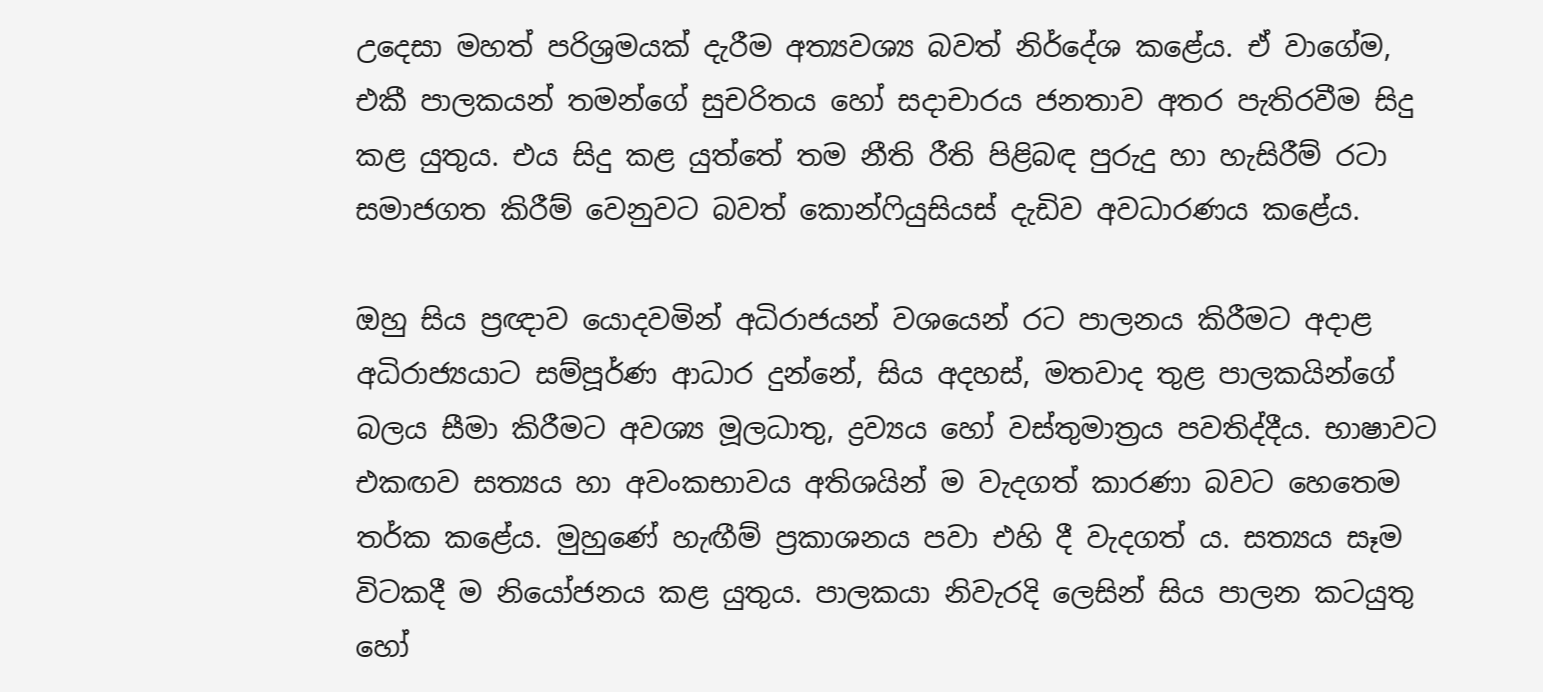උදෙසා මහත් පරිශ්‍රමයක්‌ දැරීම අත්‍යවශ්‍ය බවත් නිර්දේශ කළේය. ඒ වාගේම, එකී පාලකයන් තමන්ගේ සුචරිතය හෝ සදාචාරය ජනතාව අතර පැතිරවීම සිදු කළ යුතුය. එය සිදු කළ යුත්තේ තම නීති රීති පිළිබඳ පුරුදු හා හැසිරීම් රටා සමාජගත කිරීම් වෙනුවට බවත් කොන්ෆියුසියස්‌ දැඩිව අවධාරණය කළේය.

ඔහු සිය ප්‍රඥාව යොදවමින් අධිරාජයන් වශයෙන් රට පාලනය කිරීමට අදාළ අධිරාජ්‍යයාට සම්පූර්ණ ආධාර දුන්නේ, සිය අදහස්‌, මතවාද තුළ පාලකයින්ගේ බලය සීමා කිරීමට අවශ්‍ය මූලධාතු, ද්‍රව්‍යය හෝ වස්‌තුමාත්‍රය පවතිද්දීය. භාෂාවට එකඟව සත්‍යය හා අවංකභාවය අතිශයින් ම වැදගත් කාරණා බවට හෙතෙම තර්ක කළේය. මුහුණේ හැඟීම් ප්‍රකාශනය පවා එහි දී වැදගත් ය. සත්‍යය සෑම විටකදී ම නියෝජනය කළ යුතුය. පාලකයා නිවැරදි ලෙසින් සිය පාලන කටයුතු හෝ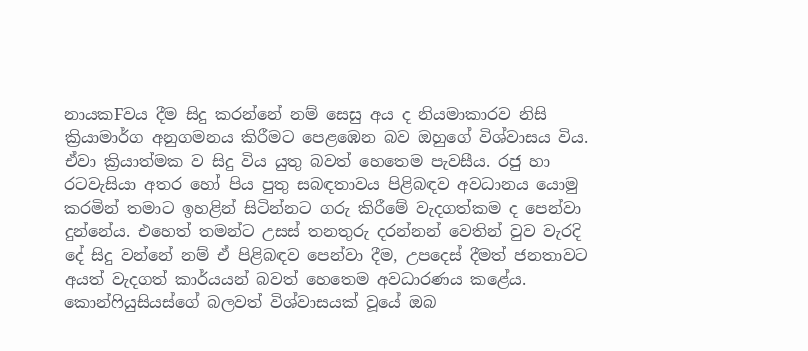නායකFවය දීම සිදු කරන්නේ නම් සෙසු අය ද නියමාකාරව නිසි ක්‍රියාමාර්ග අනුගමනය කිරීමට පෙළඹෙන බව ඔහුගේ විශ්වාසය විය. ඒවා ක්‍රියාත්මක ව සිදු විය යුතු බවත් හෙතෙම පැවසීය. රජු හා රටවැසියා අතර හෝ පිය පුතු සබඳතාවය පිළිබඳව අවධානය යොමු කරමින් තමාට ඉහළින් සිටින්නට ගරු කිරීමේ වැදගත්කම ද පෙන්වා දුන්නේය. එහෙත් තමන්ට උසස්‌ තනතුරු දරන්නන් වෙතින් වුව වැරදි දේ සිදු වන්නේ නම් ඒ පිළිබඳව පෙන්වා දීම, උපදෙස්‌ දීමත් ජනතාවට අයත් වැදගත් කාර්යයන් බවත් හෙතෙම අවධාරණය කළේය. කොන්ෆියුසියස්‌ගේ බලවත් විශ්වාසයක්‌ වූයේ ඔබ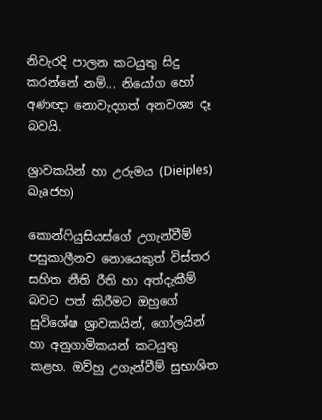නිවැරදි පාලන කටයුතු සිදු කරන්නේ නම්... නියෝග හෝ අණඥා නොවැදගත් අනවශ්‍ය දෑ බවයි.

ශ්‍රාවකයින් හා උරුමය (Dieiples) ඛැaජහ)

කොන්ෆියුසියස්‌ගේ උගැන්වීම් පසුකාලීනව නොයෙකුත් විස්‌තර සහිත නීති රීති හා අත්දැකීම් බවට පත් කිරීමට ඔහුගේ සුවිශේෂ ශ්‍රාවකයින්, ගෝලයින් හා අනුගාමිකයන් කටයුතු කළහ. ඔව්හු උගැන්වීම් සුභාශිත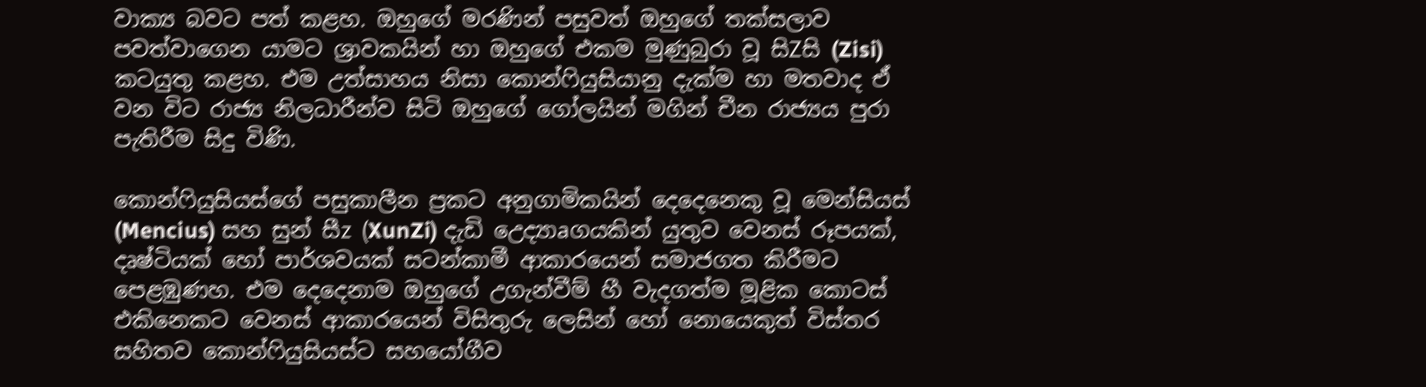වාක්‍ය බවට පත් කළහ. ඔහුගේ මරණින් පසුවත් ඔහුගේ තක්‌සලාව පවත්වාගෙන යාමට ශ්‍රාවකයින් හා ඔහුගේ එකම මුණුබුරා වූ සිZසි (Zisi) කටයුතු කළහ. එම උත්සාහය නිසා කොන්ෆියුසියානු දැක්‌ම හා මතවාද ඒ වන විට රාජ්‍ය නිලධාරීන්ව සිටි ඔහුගේ ගෝලයින් මගින් චීන රාජ්‍යය පුරා පැතිරීම සිදු විණි.

කොන්ෆියුසියස්‌ගේ පසුකාලීන ප්‍රකට අනුගාමිකයින් දෙදෙනෙකු වූ මෙන්සියස්‌ (Mencius) සහ සුන් සීz (XunZi) දැඩි උෙද්‍යාaගයකින් යුතුව වෙනස්‌ රූපයක්‌, දෘෂ්ටියක්‌ හෝ පාර්ශවයක්‌ සටන්කාමී ආකාරයෙන් සමාජගත කිරීමට පෙළඹුණහ. එම දෙදෙනාම ඔහුගේ උගැන්වීම් හී වැදගත්ම මූළික කොටස්‌ එකිනෙකට වෙනස්‌ ආකාරයෙන් විසිතුරු ලෙසින් හෝ නොයෙකුත් විස්‌තර සහිතව කොන්ෆියුසියස්‌ට සහයෝගීව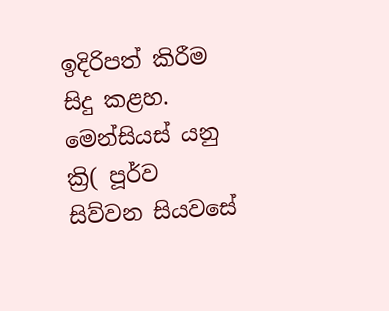ඉදිරිපත් කිරීම සිදු කළහ. මෙන්සියස්‌ යනු ක්‍රි( පූර්ව සිව්වන සියවසේ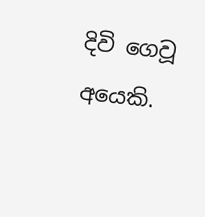දිවි ගෙවූ අයෙකි.